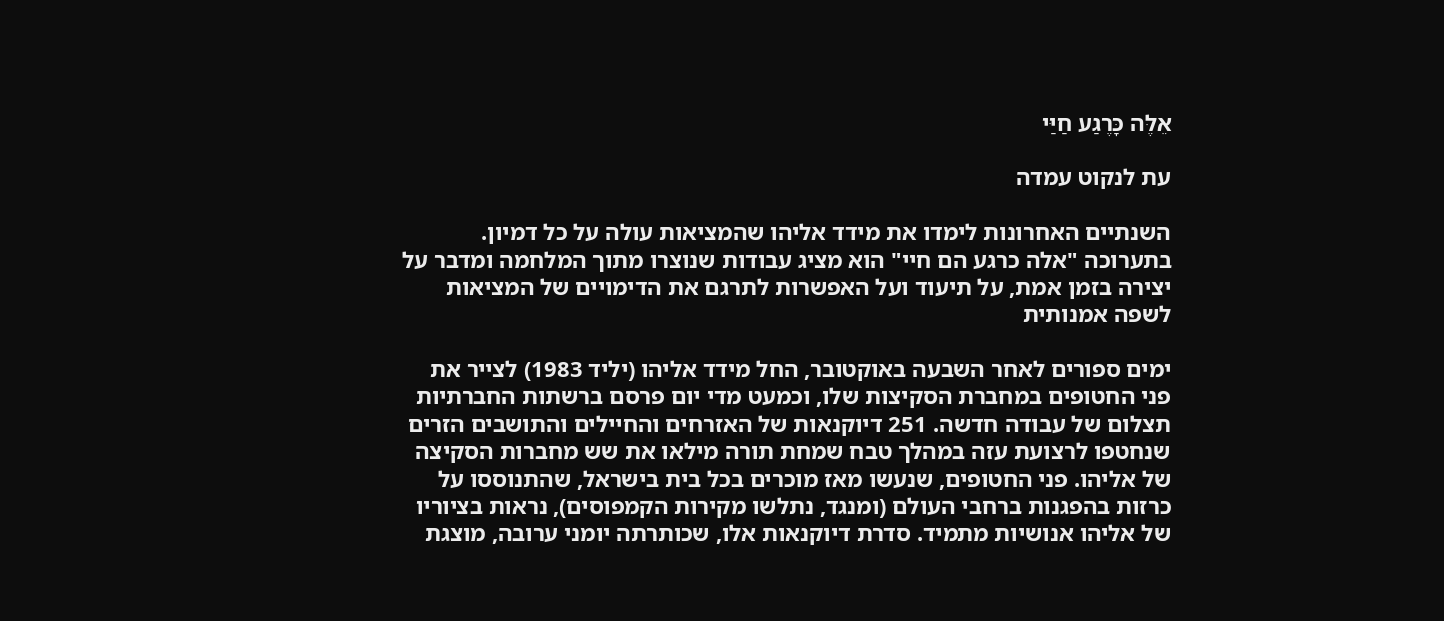אֵלֶּה כָּרֶגַע חַיַּי

עת לנקוט עמדה

השנתיים האחרונות לימדו את מידד אליהו שהמציאות עולה על כל דמיון. בתערוכה "אלה כרגע הם חיי" הוא מציג עבודות שנוצרו מתוך המלחמה ומדבר על יצירה בזמן אמת, על תיעוד ועל האפשרות לתרגם את הדימויים של המציאות לשפה אמנותית

ימים ספורים לאחר השבעה באוקטובר, החל מידד אליהו (יליד 1983) לצייר את פני החטופים במחברת הסקיצות שלו, וכמעט מדי יום פרסם ברשתות החברתיות תצלום של עבודה חדשה. 251 דיוקנאות של האזרחים והחיילים והתושבים הזרים שנחטפו לרצועת עזה במהלך טבח שמחת תורה מילאו את שש מחברות הסקיצה של אליהו. פני החטופים, שנעשו מאז מוכרים בכל בית בישראל, שהתנוססו על כרזות בהפגנות ברחבי העולם (ומנגד, נתלשו מקירות הקמפוסים), נראות בציוריו של אליהו אנושיות מתמיד. סדרת דיוקנאות אלו, שכותרתה יומני ערובה, מוצגת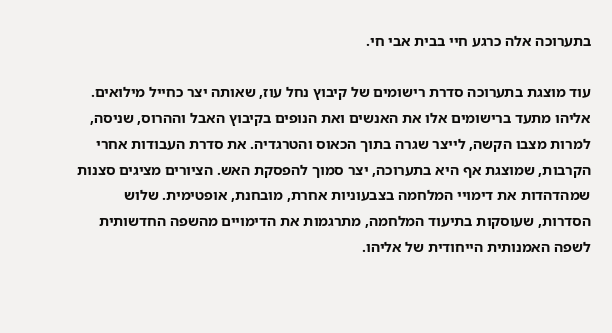בתערוכה אלה כרגע חיי בבית אבי חי.

עוד מוצגת בתערוכה סדרת רישומים של קיבוץ נחל עוז, שאותה יצר כחייל מילואים. אליהו מתעד ברישומים אלו את האנשים ואת הנופים בקיבוץ האבל וההרוס, שניסה, למרות מצבו הקשה, לייצר שגרה בתוך הכאוס והטרגדיה. את סדרת העבודות אחרי הקרבות, שמוצגת אף היא בתערוכה, יצר סמוך להפסקת האש. הציורים מציגים סצנות שמהדהדות את דימויי המלחמה בצבעוניות אחרת, מובחנת, אופטימית. שלוש הסדרות, שעוסקות בתיעוד המלחמה, מתרגמות את הדימויים מהשפה החדשותית לשפה האמנותית הייחודית של אליהו.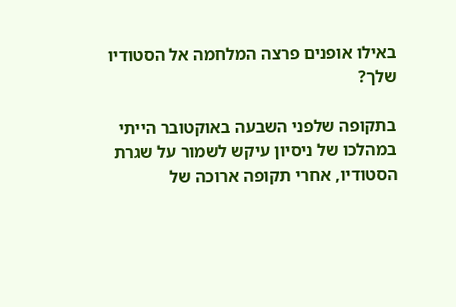באילו אופנים פרצה המלחמה אל הסטודיו שלך?

בתקופה שלפני השבעה באוקטובר הייתי במהלכו של ניסיון עיקש לשמור על שגרת הסטודיו, אחרי תקופה ארוכה של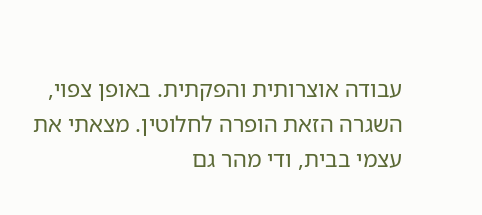עבודה אוצרותית והפקתית. באופן צפוי, השגרה הזאת הופרה לחלוטין. מצאתי את עצמי בבית, ודי מהר גם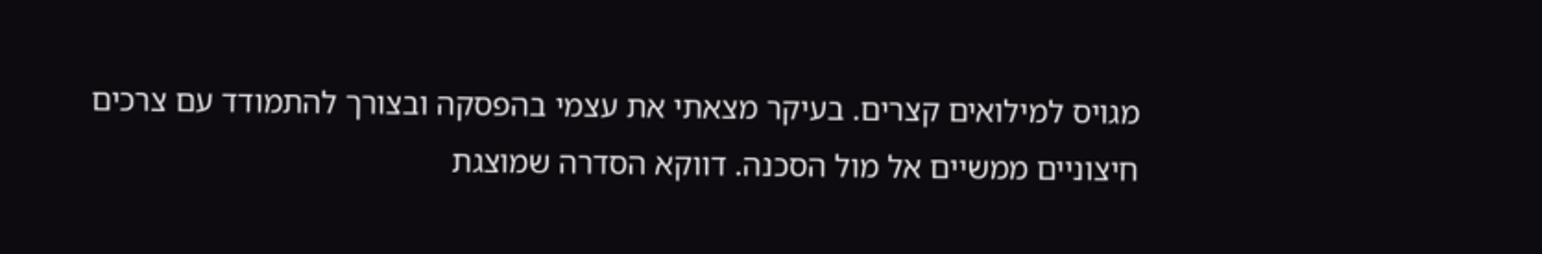מגויס למילואים קצרים. בעיקר מצאתי את עצמי בהפסקה ובצורך להתמודד עם צרכים חיצוניים ממשיים אל מול הסכנה. דווקא הסדרה שמוצגת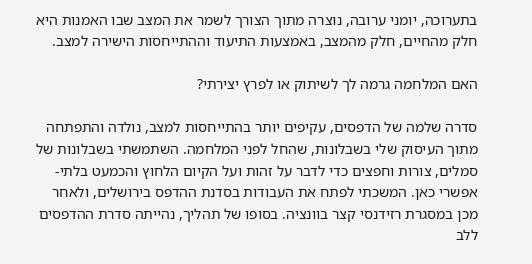בתערוכה, יומני ערובה, נוצרה מתוך הצורך לשמר את המצב שבו האמנות היא חלק מהחיים, חלק מהמצב, באמצעות התיעוד וההתייחסות הישירה למצב.

האם המלחמה גרמה לך לשיתוק או לפרץ יצירתי?

סדרה שלמה של הדפסים, עקיפים יותר בהתייחסות למצב, נולדה והתפתחה מתוך העיסוק שלי בשבלונות, שהחל לפני המלחמה. השתמשתי בשבלונות של סמלים, צורות וחפצים כדי לדבר על זהות ועל הקיום הלחוץ והכמעט בלתי-אפשרי כאן. המשכתי לפתח את העבודות בסדנת ההדפס בירושלים, ולאחר מכן במסגרת רזידנסי קצר בוונציה. בסופו של תהליך, נהייתה סדרת ההדפסים ללב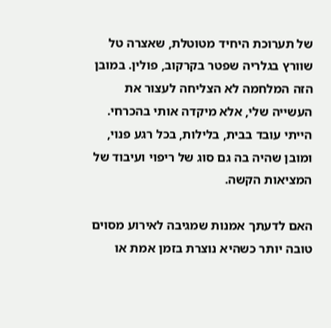של תערוכת היחיד מטוטלת, שאצרה טל שוורץ בגלריה שפטר בקרקוב, פולין. במובן הזה המלחמה לא הצליחה לעצור את העשייה שלי, אלא מיקדה אותי בהכרחי. הייתי עובד בבית, בלילות, בכל רגע פנוי, ומובן שהיה בה גם סוג של ריפוי ועיבוד של המציאות הקשה.

האם לדעתך אמנות שמגיבה לאירוע מסוים טובה יותר כשהיא נוצרת בזמן אמת או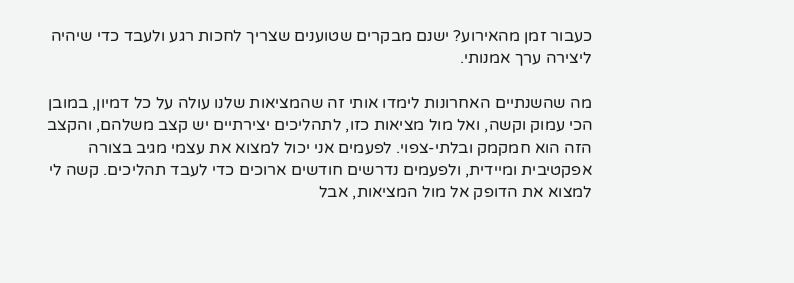כעבור זמן מהאירוע? ישנם מבקרים שטוענים שצריך לחכות רגע ולעבד כדי שיהיה ליצירה ערך אמנותי.

מה שהשנתיים האחרונות לימדו אותי זה שהמציאות שלנו עולה על כל דמיון, במובן הכי עמוק וקשה, ואל מול מציאות כזו, לתהליכים יצירתיים יש קצב משלהם, והקצב הזה הוא חמקמק ובלתי-צפוי. לפעמים אני יכול למצוא את עצמי מגיב בצורה אפקטיבית ומיידית, ולפעמים נדרשים חודשים ארוכים כדי לעבד תהליכים. קשה לי למצוא את הדופק אל מול המציאות, אבל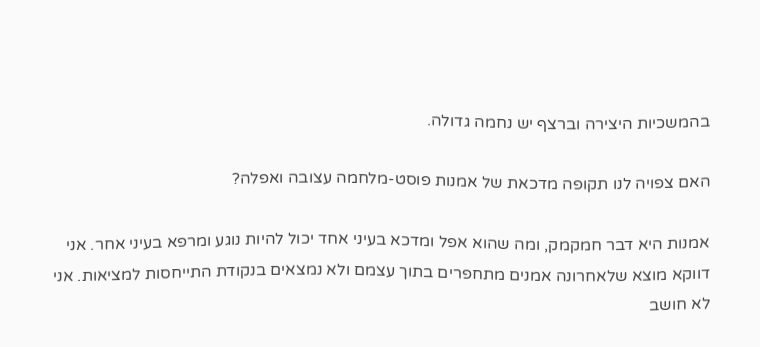בהמשכיות היצירה וברצף יש נחמה גדולה.

האם צפויה לנו תקופה מדכאת של אמנות פוסט-מלחמה עצובה ואפלה?

אמנות היא דבר חמקמק, ומה שהוא אפל ומדכא בעיני אחד יכול להיות נוגע ומרפא בעיני אחר. אני דווקא מוצא שלאחרונה אמנים מתחפרים בתוך עצמם ולא נמצאים בנקודת התייחסות למציאות. אני לא חושב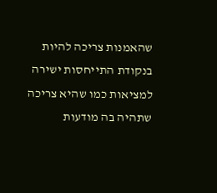שהאמנות צריכה להיות בנקודת התייחסות ישירה למציאות כמו שהיא צריכה שתהיה בה מודעות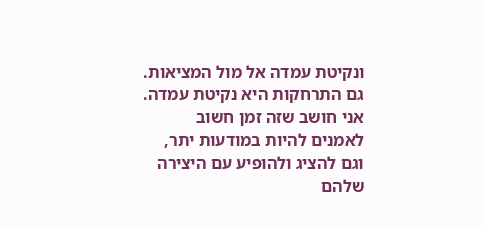ונקיטת עמדה אל מול המציאות. גם התרחקות היא נקיטת עמדה. אני חושב שזה זמן חשוב לאמנים להיות במודעות יתר, וגם להציג ולהופיע עם היצירה שלהם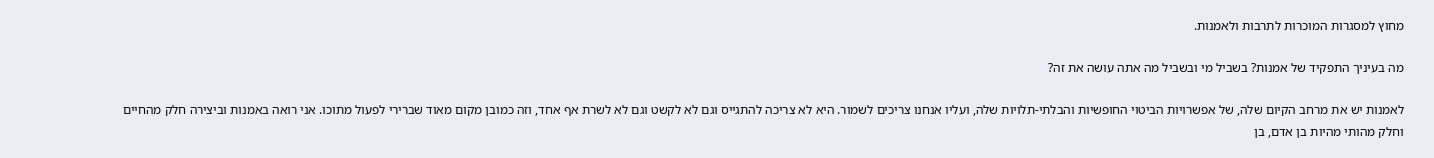מחוץ למסגרות המוכרות לתרבות ולאמנות.

מה בעיניך התפקיד של אמנות? בשביל מי ובשביל מה אתה עושה את זה?

לאמנות יש את מרחב הקיום שלה, של אפשרויות הביטוי החופשיות והבלתי-תלויות שלה, ועליו אנחנו צריכים לשמור. היא לא צריכה להתגייס וגם לא לקשט וגם לא לשרת אף אחד, וזה כמובן מקום מאוד שברירי לפעול מתוכו. אני רואה באמנות וביצירה חלק מהחיים וחלק מהותי מהיות בן אדם, בן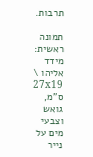תרבות.

תמונה ראשית: מידד אליהו \ 27x19 ס"מ, גואש וצבעי מים על נייר